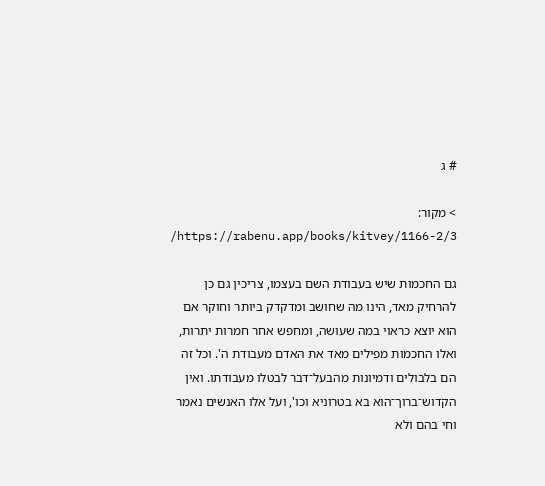# ג

> מקור: https://rabenu.app/books/kitvey/1166-2/3/

גם החכמות שיש בעבודת השם בעצמו, צריכין גם כן להרחיק מאד, הינו מה שחושב ומדקדק ביותר וחוקר אם הוא יוצא כראוי במה שעושה, ומחפש אחר חמרות יתרות, ואלו החכמות מפילים מאד את האדם מעבודת ה'. וכל זה הם בלבולים ודמיונות מהבעל־דבר לבטלו מעבודתו. ואין הקדוש־ברוך־הוא בא בטרוניא וכו', ועל אלו האנשים נאמר וחי בהם ולא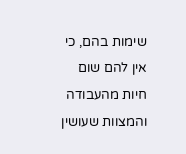שימות בהם, כי אין להם שום חיות מהעבודה והמצוות שעושין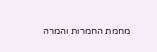מחמת החמרות והמרה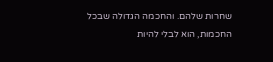שחרות שלהם. והחכמה הגדולה שבכל החכמות, הוא לבלי להיות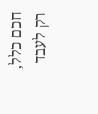חכם כלל, רק לעבד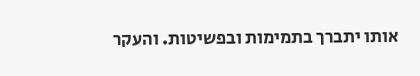אותו יתברך בתמימות ובפשיטות. והעקר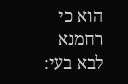הוא כי רחמנא לבא בעי: